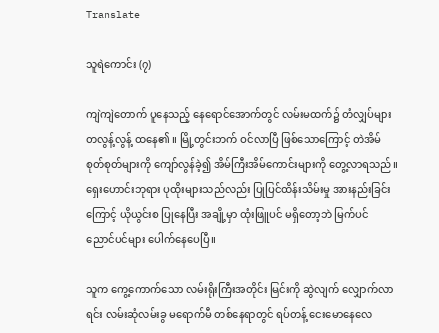Translate

သူရဲကောင်း (၇)

ကျဲကျဲတောက် ပူနေသည့် နေရောင်အောက်တွင် လမ်းမထက်၌ တံလျှပ်များ တလွန့်လွန့် ထနေ၏ ။ မြို့တွင်းဘက် ဝင်လာပြီ ဖြစ်သောကြောင့် တဲအိမ်စုတ်စုတ်များကို ကျော်လွန်ခဲ့၍ အိမ်ကြီးအိမ်ကောင်းများကို တွေ့လာရသည်။ ရှေးဟောင်းဘုရား ပုထိုးများသည်လည်း ပြုပြင်ထိန်းသိမ်းမှု အားနည်းခြင်းကြောင့် ယိုယွင်းစ ပြုနေပြီး အချို့မှာ ထုံးဖြူပင် မရှိတော့ဘဲ မြက်ပင် ညောင်ပင်များ ပေါက်နေပေပြီ။

သူက ကွေ့ကောက်သော လမ်းရိုးကြီးအတိုင်း မြင်းကို ဆွဲလျက် လျှောက်လာရင်း လမ်းဆုံလမ်းခွ မရောက်မီ တစ်နေရာတွင် ရပ်တန့် ငေးမောနေလေ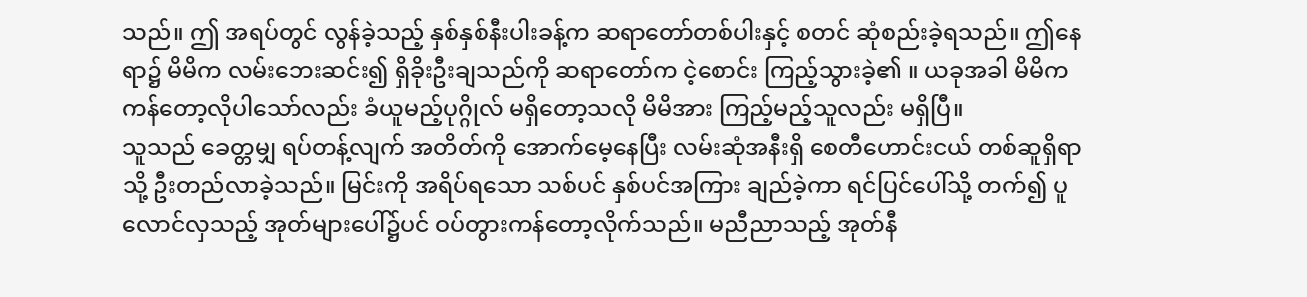သည်။ ဤ အရပ်တွင် လွန်ခဲ့သည့် နှစ်နှစ်နီးပါးခန့်က ဆရာတော်တစ်ပါးနှင့် စတင် ဆုံစည်းခဲ့ရသည်။ ဤနေရာ၌ မိမိက လမ်းဘေးဆင်း၍ ရှိခိုးဦးချသည်ကို ဆရာတော်က ငဲ့စောင်း ကြည့်သွားခဲ့၏ ။ ယခုအခါ မိမိက ကန်တော့လိုပါသော်လည်း ခံယူမည့်ပုဂ္ဂိုလ် မရှိတော့သလို မိမိအား ကြည့်မည့်သူလည်း မရှိပြီ။
သူသည် ခေတ္တမျှ ရပ်တန့်လျက် အတိတ်ကို အောက်မေ့နေပြီး လမ်းဆုံအနီးရှိ စေတီဟောင်းငယ် တစ်ဆူရှိရာသို့ ဦးတည်လာခဲ့သည်။ မြင်းကို အရိပ်ရသော သစ်ပင် နှစ်ပင်အကြား ချည်ခဲ့ကာ ရင်ပြင်ပေါ်သို့ တက်၍ ပူလောင်လှသည့် အုတ်များပေါ်၌ပင် ဝပ်တွားကန်တော့လိုက်သည်။ မညီညာသည့် အုတ်နီ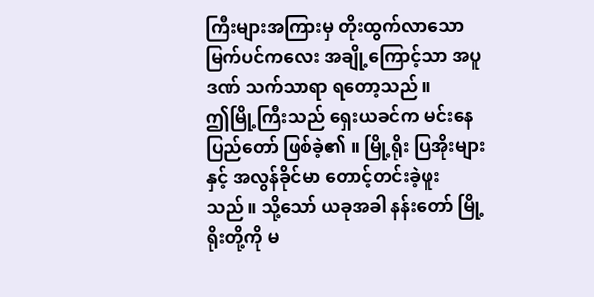ကြီးများအကြားမှ တိုးထွက်လာသော မြက်ပင်ကလေး အချို့ကြောင့်သာ အပူဒဏ် သက်သာရာ ရတော့သည်။
ဤမြို့ကြီးသည် ရှေးယခင်က မင်းနေပြည်တော် ဖြစ်ခဲ့၏ ။ မြို့ရိုး ပြအိုးများနှင့် အလွန်ခိုင်မာ တောင့်တင်းခဲ့ဖူးသည်။ သို့သော် ယခုအခါ နန်းတော် မြို့ရိုးတို့ကို မ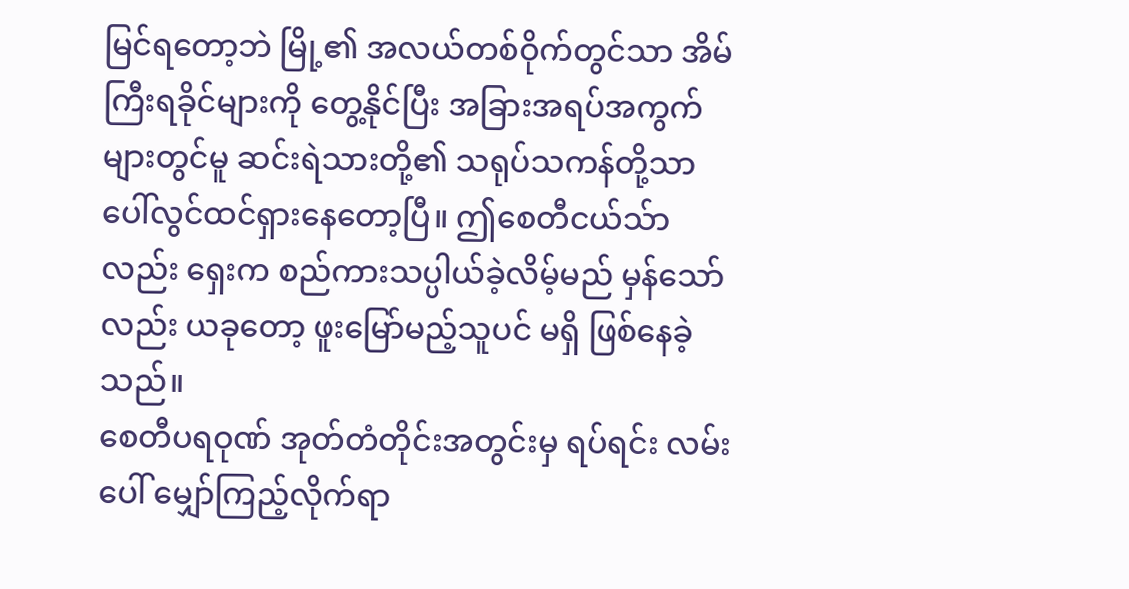မြင်ရတော့ဘဲ မြို့၏ အလယ်တစ်ဝိုက်တွင်သာ အိမ်ကြီးရခိုင်များကို တွေ့နိုင်ပြီး အခြားအရပ်အကွက်များတွင်မူ ဆင်းရဲသားတို့၏ သရုပ်သကန်တို့သာ ပေါ်လွင်ထင်ရှားနေတော့ပြီ။ ဤစေတီငယ်သ်ာလည်း ရှေးက စည်ကားသပ္ပါယ်ခဲ့လိမ့်မည် မှန်သော်လည်း ယခုတော့ ဖူးမြော်မည့်သူပင် မရှိ ဖြစ်နေခဲ့သည်။
စေတီပရဝုဏ် အုတ်တံတိုင်းအတွင်းမှ ရပ်ရင်း လမ်းပေါ် မျှော်ကြည့်လိုက်ရာ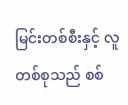မြင်းတစ်စီးနှင့် လူတစ်စုသည် စစ်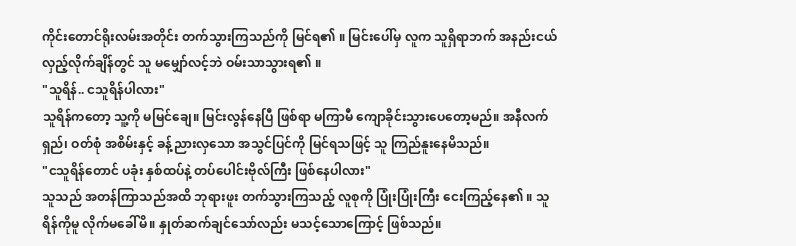ကိုင်းတောင်ရိုးလမ်းအတိုင်း တက်သွားကြသည်ကို မြင်ရ၏ ။ မြင်းပေါ်မှ လူက သူရှိရာဘက် အနည်းငယ် လှည့်လိုက်ချိန်တွင် သူ မမျှော်လင့်ဘဲ ဝမ်းသာသွားရ၏ ။
"သူရိန်.. ငသူရိန်ပါလား"
သူရိန်ကတော့ သူ့ကို မမြင်ချေ။ မြင်းလွန်နေပြီ ဖြစ်ရာ မကြာမီ ကျောခိုင်းသွားပေတော့မည်။ အနီလက်ရှည်၊ ဝတ်စုံ အစိမ်းနှင့် ခန့်ညားလှသော အသွင်ပြင်ကို မြင်ရသဖြင့် သူ ကြည်နူးနေမိသည်။
"ငသူရိန်တောင် ပခုံး နှစ်ထပ်နဲ့ တပ်ပေါင်းဗိုလ်ကြီး ဖြစ်နေပါလား"
သူသည် အတန်ကြာသည်အထိ ဘုရားဖူး တက်သွားကြသည့် လူစုကို ပြုံးပြုံးကြီး ငေးကြည့်နေ၏ ။ သူရိန်ကိုမူ လိုက်မခေါ်မိ။ နှုတ်ဆက်ချင်သော်လည်း မသင့်သောကြောင့် ဖြစ်သည်။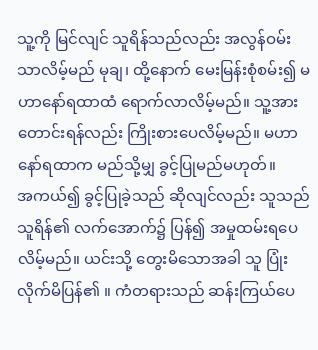သူ့ကို မြင်လျင် သူရိန်သည်လည်း အလွန်ဝမ်းသာလိမ့်မည် မုချ၊ ထို့နောက် မေးမြန်းစုံစမ်း၍ မဟာနော်ရထာထံ ရောက်လာလိမ့်မည်။ သူ့အား တောင်းရန်လည်း ကြိုးစားပေလိမ့်မည်။ မဟာနော်ရထာက မည်သို့မျှ ခွင့်ပြုမည်မဟုတ်။
အကယ်၍ ခွင့်ပြုခဲ့သည် ဆိုလျင်လည်း သူသည် သူရိန်၏ လက်အောက်၌ ပြန်၍ အမှုထမ်းရပေလိမ့်မည်။ ယင်းသို့ တွေးမိသောအခါ သူ ပြုံးလိုက်မိပြန်၏ ။ ကံတရားသည် ဆန်းကြယ်ပေ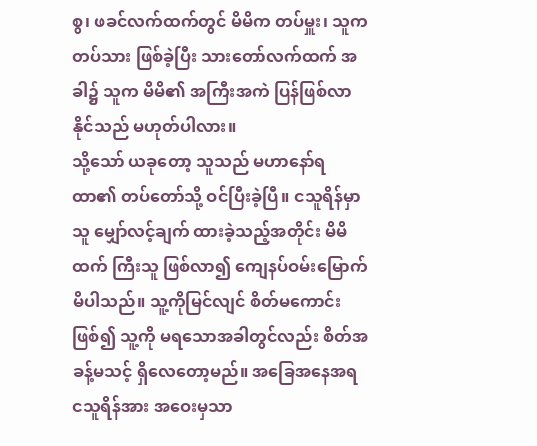စွ၊ ဖခင်လက်ထက်တွင် မိမိက တပ်မှူး၊ သူက တပ်သား ဖြစ်ခဲ့ပြီး သားတော်လက်ထက် အခါ၌ သူက မိမိ၏ အကြီးအကဲ ပြန်ဖြစ်လာနိုင်သည် မဟုတ်ပါလား။
သို့သော် ယခုတော့ သူသည် မဟာနော်ရထာ၏ တပ်တော်သို့ ဝင်ပြီးခဲ့ပြီ။ ငသူရိန်မှာ သူ မျှော်လင့်ချက် ထားခဲ့သည့်အတိုင်း မိမိထက် ကြီးသူ ဖြစ်လာ၍ ကျေနပ်ဝမ်းမြောက်မိပါသည်။ သူ့ကိုမြင်လျင် စိတ်မကောင်းဖြစ်၍ သူ့ကို မရသောအခါတွင်လည်း စိတ်အခန့်မသင့် ရှိလေတော့မည်။ အခြေအနေအရ ငသူရိန်အား အဝေးမှသာ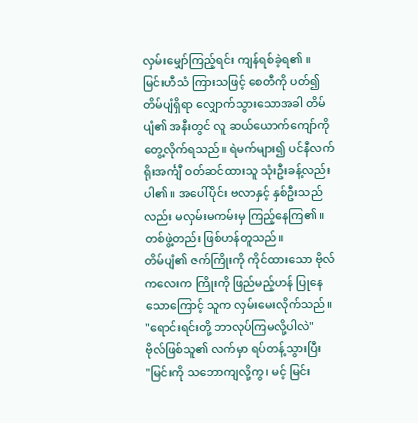လှမ်းမျှော်ကြည့်ရင်း ကျန်ရစ်ခဲ့ရ၏ ။
မြင်းဟီသံ ကြားသဖြင့် စေတီကို ပတ်၍ တိမ်ပျံရှိရာ လျှောက်သွားသောအခါ တိမ်ပျံ၏ အနီးတွင် လူ ဆယ်ယောက်ကျော်ကို တွေ့လိုက်ရသည်။ ရဲမက်များ၍ ပင်နီလက်ရိုးအင်္ကျီ ဝတ်ဆင်ထားသူ သုံးဦးခန့်လည်း ပါ၏ ။ အပေါ်ပိုင်း ဗလာနှင့် နှစ်ဦးသည်လည်း မလှမ်းမကမ်းမှ ကြည့်နေကြ၏ ။ တစ်ဖွဲ့တည်း ဖြစ်ဟန်တူသည်။
တိမ်ပျံ၏ ဇက်ကြိုးကို ကိုင်ထားသော ဗိုလ်ကလေးက ကြိုးကို ဖြည်မည့်ဟန် ပြုနေသောကြောင့် သူက လှမ်းမေးလိုက်သည်။
"ရောင်းရင်းတို့ ဘာလုပ်ကြမလို့ပါလဲ"
ဗိုလ်ဖြစ်သူ၏ လက်မှာ ရပ်တန့်သွားပြီး
"မြင်းကို သဘောကျလို့ကွ၊ မင့် မြင်း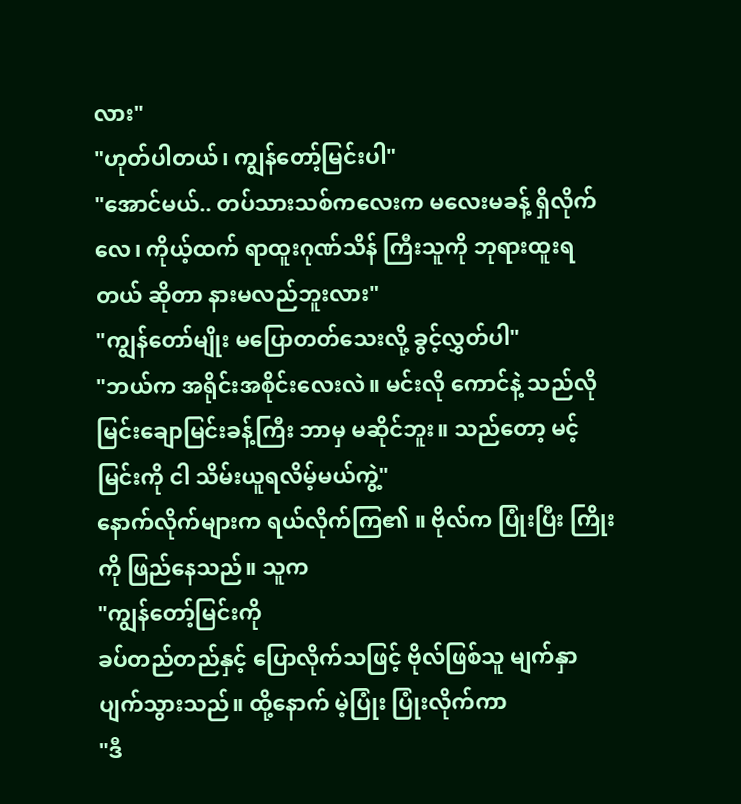လား"
"ဟုတ်ပါတယ်၊ ကျွန်တော့်မြင်းပါ"
"အောင်မယ်.. တပ်သားသစ်ကလေးက မလေးမခန့် ရှိလိုက်လေ၊ ကိုယ့်ထက် ရာထူးဂုဏ်သိန် ကြီးသူကို ဘုရားထူးရတယ် ဆိုတာ နားမလည်ဘူးလား"
"ကျွန်တော်မျိုး မပြောတတ်သေးလို့ ခွင့်လွှတ်ပါ"
"ဘယ်က အရိုင်းအစိုင်းလေးလဲ။ မင်းလို ကောင်နဲ့ သည်လို မြင်းချောမြင်းခန့်ကြီး ဘာမှ မဆိုင်ဘူး။ သည်တော့ မင့်မြင်းကို ငါ သိမ်းယူရလိမ့်မယ်ကွဲ့"
နောက်လိုက်များက ရယ်လိုက်ကြ၏ ။ ဗိုလ်က ပြုံးပြီး ကြိုးကို ဖြည်နေသည်။ သူက
"ကျွန်တော့်မြင်းကို
ခပ်တည်တည်နှင့် ပြောလိုက်သဖြင့် ဗိုလ်ဖြစ်သူ မျက်နှာပျက်သွားသည်။ ထို့နောက် မဲ့ပြုံး ပြုံးလိုက်ကာ
"ဒီ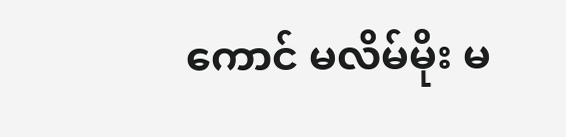ကောင် မလိမ်မိုး မ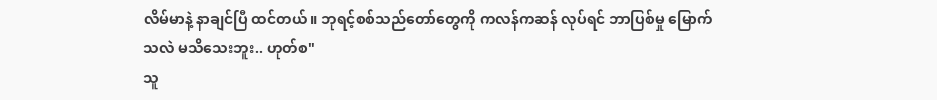လိမ်မာနဲ့ နာချင်ပြီ ထင်တယ်။ ဘုရင့်စစ်သည်တော်တွေကို ကလန်ကဆန် လုပ်ရင် ဘာပြစ်မှု မြောက်သလဲ မသိသေးဘူး.. ဟုတ်စ"
သူ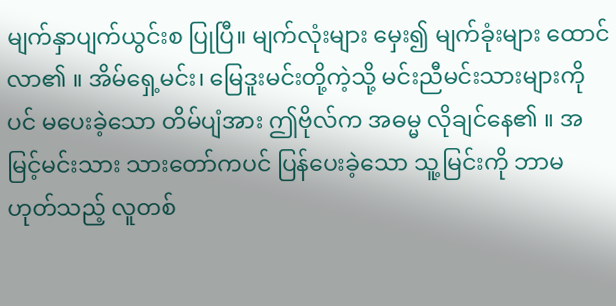မျက်နှာပျက်ယွင်းစ ပြုပြီ။ မျက်လုံးများ မှေး၍ မျက်ခုံးများ ထောင်လာ၏ ။ အိမ်ရှေ့မင်း၊ မြေဒူးမင်းတို့ကဲ့သို့ မင်းညီမင်းသားများကိုပင် မပေးခဲ့သော တိမ်ပျံအား ဤဗိုလ်က အဓမ္မ လိုချင်နေ၏ ။ အမြင့်မင်းသား သားတော်ကပင် ပြန်ပေးခဲ့သော သူ့မြင်းကို ဘာမဟုတ်သည့် လူတစ်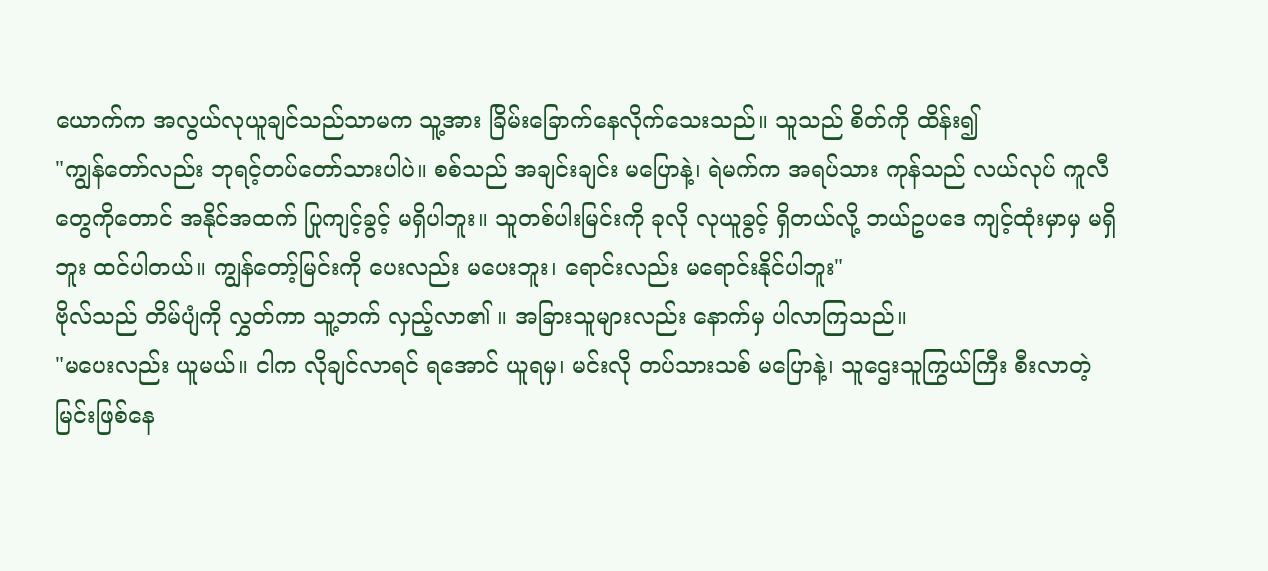ယောက်က အလွယ်လုယူချင်သည်သာမက သူ့အား ခြိမ်းခြောက်နေလိုက်သေးသည်။ သူသည် စိတ်ကို ထိန်း၍
"ကျွန်တော်လည်း ဘုရင့်တပ်တော်သားပါပဲ။ စစ်သည် အချင်းချင်း မပြောနဲ့၊ ရဲမက်က အရပ်သား ကုန်သည် လယ်လုပ် ကူလီတွေကိုတောင် အနိုင်အထက် ပြုကျင့်ခွင့် မရှိပါဘူး။ သူတစ်ပါးမြင်းကို ခုလို လုယူခွင့် ရှိတယ်လို့ ဘယ်ဥပဒေ ကျင့်ထုံးမှာမှ မရှိဘူး ထင်ပါတယ်။ ကျွန်တော့်မြင်းကို ပေးလည်း မပေးဘူး၊ ရောင်းလည်း မရောင်းနိုင်ပါဘူး"
ဗိုလ်သည် တိမ်ပျံကို လွှတ်ကာ သူ့ဘက် လှည့်လာ၏ ။ အခြားသူများလည်း နောက်မှ ပါလာကြသည်။
"မပေးလည်း ယူမယ်။ ငါက လိုချင်လာရင် ရအောင် ယူရမှ၊ မင်းလို တပ်သားသစ် မပြောနဲ့၊ သူဌေးသူကြွယ်ကြီး စီးလာတဲ့ မြင်းဖြစ်နေ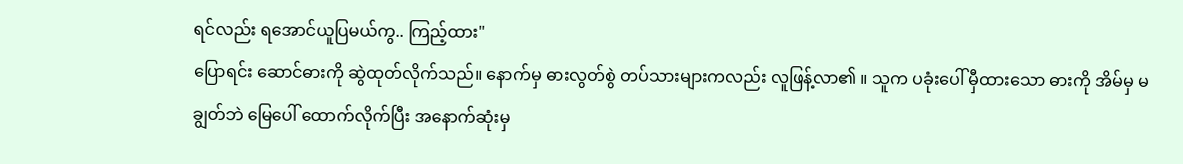ရင်လည်း ရအောင်ယူပြမယ်ကွ.. ကြည့်ထား"
ပြောရင်း ဆောင်ဓားကို ဆွဲထုတ်လိုက်သည်။ နောက်မှ ဓားလွတ်စွဲ တပ်သားများကလည်း လူဖြန့်လာ၏ ။ သူက ပခုံးပေါ် မှီထားသော ဓားကို အိမ်မှ မချွတ်ဘဲ မြေပေါ် ထောက်လိုက်ပြီး အနောက်ဆုံးမှ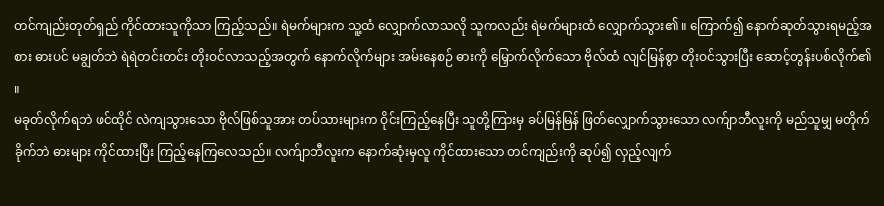တင်ကျည်းတုတ်ရှည် ကိုင်ထားသူကိုသာ ကြည့်သည်။ ရဲမက်များက သူ့ထံ လျှောက်လာသလို သူကလည်း ရဲမက်များထံ လျှောက်သွား၏ ။ ကြောက်၍ နောက်ဆုတ်သွားရမည့်အစား ဓားပင် မချွတ်ဘဲ ရဲရဲတင်းတင်း တိုးဝင်လာသည့်အတွက် နောက်လိုက်များ အမ်းနေစဉ် ဓားကို မြှောက်လိုက်သော ဗိုလ်ထံ လျင်မြန်စွာ တိုးဝင်သွားပြီး ဆောင့်တွန်းပစ်လိုက်၏ ။
မခုတ်လိုက်ရဘဲ ဖင်ထိုင် လဲကျသွားသော ဗိုလ်ဖြစ်သူအား တပ်သားများက ဝိုင်းကြည့်နေပြီး သူတို့ကြားမှ ခပ်မြန်မြန် ဖြတ်လျှောက်သွားသော လက်ျာဘီလူးကို မည်သူမျှ မတိုက်ခိုက်ဘဲ ဓားများ ကိုင်ထားပြီး ကြည့်နေကြလေသည်။ လက်ျာဘီလူးက နောက်ဆုံးမှလူ ကိုင်ထားသော တင်ကျည်းကို ဆုပ်၍ လှည့်လျက်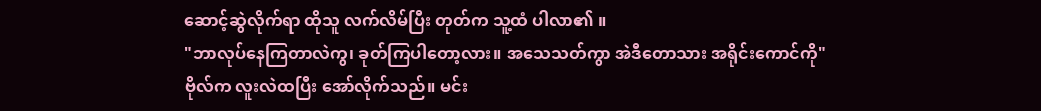ဆောင့်ဆွဲလိုက်ရာ ထိုသူ လက်လိမ်ပြီး တုတ်က သူ့ထံ ပါလာ၏ ။
"ဘာလုပ်နေကြတာလဲကွ၊ ခုတ်ကြပါတော့လား။ အသေသတ်ကွာ အဲဒီတောသား အရိုင်းကောင်ကို"
ဗိုလ်က လူးလဲထပြီး အော်လိုက်သည်။ မင်း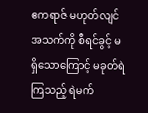ဧကရာဇ် မဟုတ်လျင် အသက်ကို စီရင်ခွင့် မရှိသောကြောင့် မခုတ်ရဲကြသည့် ရဲမက်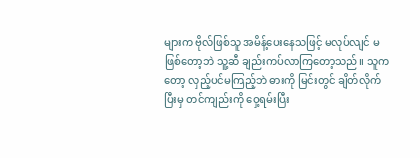များက ဗိုလ်ဖြစ်သူ အမိန့်ပေးနေသဖြင့် မလုပ်လျင် မဖြစ်တော့ဘဲ သူ့ဆီ ချည်းကပ်လာကြတော့သည်။ သူကတော့ လှည့်ပင်မကြည့်ဘဲ ဓားကို မြင်းတွင် ချိတ်လိုက်ပြီးမှ တင်ကျည်းကို ဝှေ့ရမ်းပြီး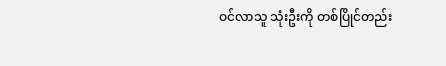ဝင်လာသူ သုံးဦးကို တစ်ပြိုင်တည်း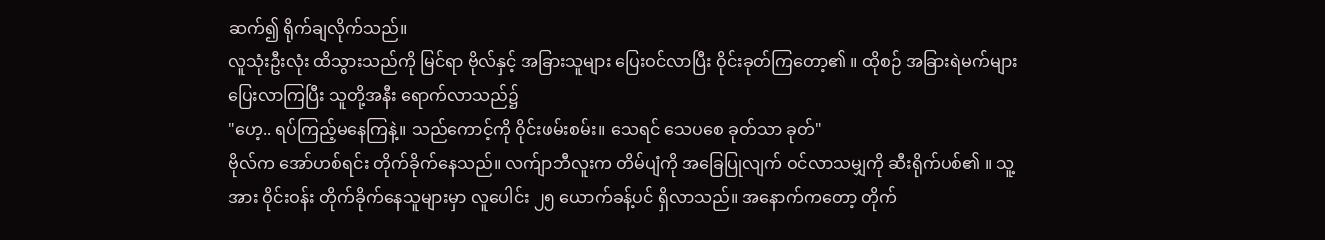ဆက်၍ ရိုက်ချလိုက်သည်။
လူသုံးဦးလုံး ထိသွားသည်ကို မြင်ရာ ဗိုလ်နှင့် အခြားသူများ ပြေးဝင်လာပြီး ဝိုင်းခုတ်ကြတော့၏ ။ ထိုစဉ် အခြားရဲမက်များ ပြေးလာကြပြီး သူတို့အနီး ရောက်လာသည်၌
"ဟေ့.. ရပ်ကြည့်မနေကြနဲ့။ သည်ကောင့်ကို ဝိုင်းဖမ်းစမ်း။ သေရင် သေပစေ ခုတ်သာ ခုတ်"
ဗိုလ်က အော်ဟစ်ရင်း တိုက်ခိုက်နေသည်။ လက်ျာဘီလူးက တိမ်ပျံကို အခြေပြုလျက် ဝင်လာသမျှကို ဆီးရိုက်ပစ်၏ ။ သူ့အား ဝိုင်းဝန်း တိုက်ခိုက်နေသူများမှာ လူပေါင်း ၂၅ ယောက်ခန့်ပင် ရှိလာသည်။ အနောက်ကတော့ တိုက်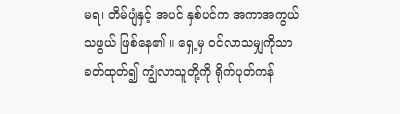မရ၊ တိမ်ပျံနှင့် အပင် နှစ်ပင်က အကာအကွယ်သဖွယ် ဖြစ်နေ၏ ။ ရှေ့မှ ဝင်လာသမျှကိုသာ ခတ်ထုတ်၍ ကျွံလာသူတို့ကို ရိုက်ပုတ်ကန်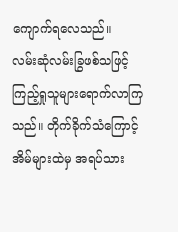ကျောက်ရလေသည်။
လမ်းဆုံလမ်းခြွဖစ်သဖြင့် ကြည့်ရှုသူများရောက်လာကြသည်။ တိုက်ခိုက်သံကြောင့် အိမ်များထဲမှ အရပ်သား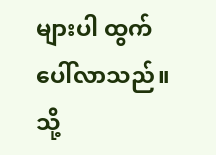များပါ ထွက်ပေါ်လာသည်။ သို့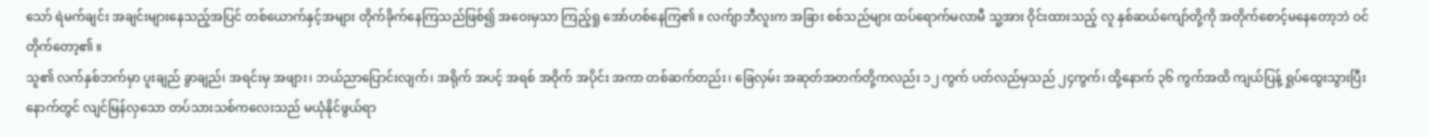သော် ရဲမက်ချင်း အချင်းများနေသည့်အပြင် တစ်ယောက်နှင့်အများ တိုက်ခိုက်နေကြသည်ဖြစ်၍ အဝေးမှသာ ကြည့်ရှု အော်ဟစ်နေကြ၏ ။ လက်ျာဘီလူးက အခြား စစ်သည်များ ထပ်ရောက်မလာမီ သူ့အား ဝိုင်းထားသည့် လူ နှစ်ဆယ်ကျော်တို့ကို အတိုက်စောင့်မနေတော့ဘဲ ဝင်တိုက်တော့၏ ။
သူ၏ လက်နှစ်ဘက်မှာ ပူးချည် ခွာချည်၊ အရင်းမှ အဖျား၊ ဘယ်ညာပြောင်းလျက်၊ အရိုက် အပင့် အရစ် အဝိုက် အပိုင်း အကာ တစ်ဆက်တည်း၊ ခြေလှမ်း အဆုတ်အတက်တို့ကလည်း ၁၂ ကွက် ပတ်လည်မှသည် ၂၄ကွက်၊ ထို့နောက် ၃၆ ကွက်အထိ ကျယ်ပြန့် ရှုပ်ထွေးသွားပြီးနောက်တွင် လျင်မြန်လှသော တပ်သားသစ်ကလေးသည် မယုံနိုင်ဖွယ်ရာ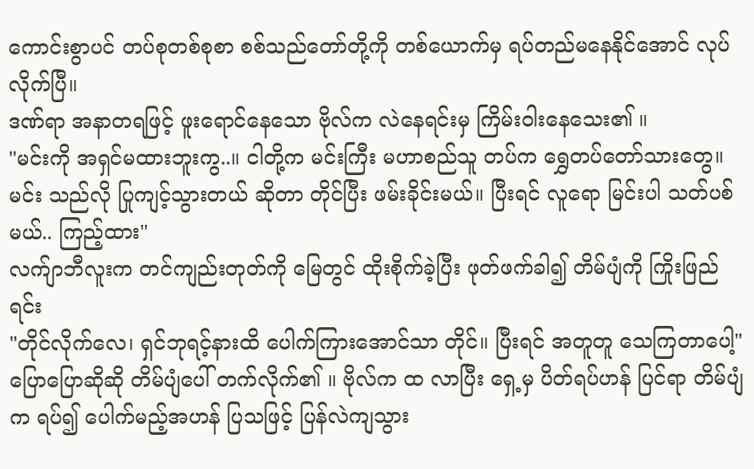ကောင်းစွာပင် တပ်စုတစ်စုစာ စစ်သည်တော်တို့ကို တစ်ယောက်မှ ရပ်တည်မနေနိုင်အောင် လုပ်လိုက်ပြီ။
ဒဏ်ရာ အနာတရဖြင့် ဖူးရောင်နေသော ဗိုလ်က လဲနေရင်းမှ ကြိမ်းဝါးနေသေး၏ ။
"မင်းကို အရှင်မထားဘူးကွ..။ ငါတို့က မင်းကြီး မဟာစည်သူ တပ်က ရွှေတပ်တော်သားတွေ။ မင်း သည်လို ပြုကျင့်သွားတယ် ဆိုတာ တိုင်ပြီး ဖမ်းခိုင်းမယ်။ ပြီးရင် လူရော မြင်းပါ သတ်ပစ်မယ်.. ကြည့်ထား"
လက်ျာဘီလူးက တင်ကျည်းတုတ်ကို မြေတွင် ထိုးစိုက်ခဲ့ပြီး ဖုတ်ဖက်ခါ၍ တိမ်ပျံကို ကြိုးဖြည်ရင်း
"တိုင်လိုက်လေ၊ ရှင်ဘုရင့်နားထိ ပေါက်ကြားအောင်သာ တိုင်။ ပြီးရင် အတူတူ သေကြတာပေါ့"
ပြောပြောဆိုဆို တိမ်ပျံပေါ် တက်လိုက်၏ ။ ဗိုလ်က ထ လာပြီး ရှေ့မှ ပိတ်ရပ်ဟန် ပြင်ရာ တိမ်ပျံက ရပ်၍ ပေါက်မည့်အဟန် ပြသဖြင့် ပြန်လဲကျသွား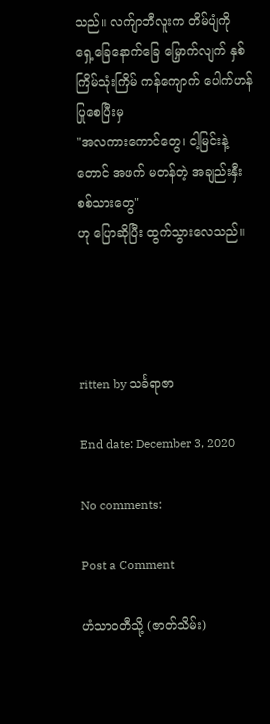သည်။ လက်ျာဘီလူးက တိမ်ပျံကို ရှေ့ခြေနောက်ခြေ မြှောက်လျက် နှစ်ကြိမ်သုံးကြိမ် ကန်ကျောက် ပေါက်ဟန် ပြုစေပြီးမှ
"အလကားကောင်တွေ၊ ငါ့မြင်းနဲ့တောင် အဖက် မတန်တဲ့ အချည်းနှီးစစ်သားတွေ"
ဟု ပြောဆိုပြီး ထွက်သွားလေသည်။




ritten by သင်္ခရာဇာ

End date: December 3, 2020

No comments:

Post a Comment

ဟံသာဝတီသို့ (ဇာတ်သိမ်း)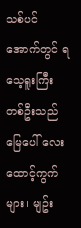သစ်ပင်အောက်တွင် ရသေ့ရူးကြီး တစ်ဦးသည် မြေပေါ် လေးထောင့်ကွက်များ၊ မျဥ်း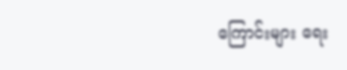ကြောင်းများ ရေး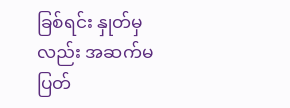ခြစ်ရင်း နှုတ်မှလည်း အဆက်မပြတ်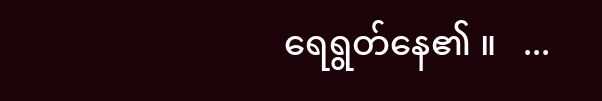ရေရွတ်နေ၏ ။   ...